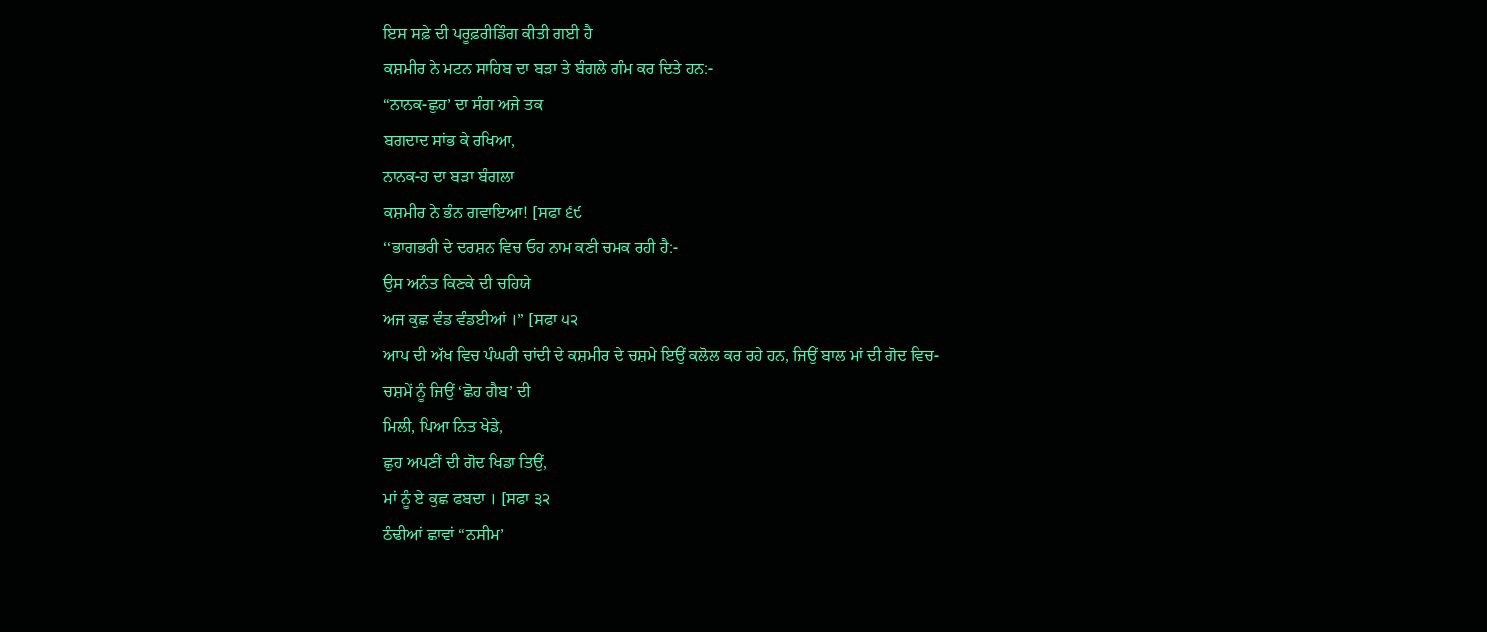ਇਸ ਸਫ਼ੇ ਦੀ ਪਰੂਫ਼ਰੀਡਿੰਗ ਕੀਤੀ ਗਈ ਹੈ
ਕਸ਼ਮੀਰ ਨੇ ਮਟਨ ਸਾਹਿਬ ਦਾ ਬੜਾ ਤੇ ਬੰਗਲੇ ਗੰਮ ਕਰ ਦਿਤੇ ਹਨ:-
“ਨਾਨਕ-ਛੁਹ’ ਦਾ ਸੰਗ ਅਜੇ ਤਕ
ਬਗਦਾਦ ਸਾਂਭ ਕੇ ਰਖਿਆ,
ਨਾਨਕ-ਹ ਦਾ ਬੜਾ ਬੰਗਲਾ
ਕਸ਼ਮੀਰ ਨੇ ਭੰਨ ਗਵਾਇਆ! [ਸਫਾ ੬੯
‘‘ਭਾਗਭਰੀ ਦੇ ਦਰਸ਼ਨ ਵਿਚ ਓਹ ਨਾਮ ਕਣੀ ਚਮਕ ਰਹੀ ਹੈ:-
ਉਸ ਅਨੰਤ ਕਿਣਕੇ ਦੀ ਚਹਿਯੇ
ਅਜ ਕੁਛ ਵੰਡ ਵੰਡਈਆਂ ।” [ਸਫਾ ੫੨
ਆਪ ਦੀ ਅੱਖ ਵਿਚ ਪੰਘਰੀ ਚਾਂਦੀ ਦੇ ਕਸ਼ਮੀਰ ਦੇ ਚਸ਼ਮੇ ਇਉਂ ਕਲੋਲ ਕਰ ਰਹੇ ਹਨ, ਜਿਉਂ ਬਾਲ ਮਾਂ ਦੀ ਗੋਦ ਵਿਚ-
ਚਸ਼ਮੇਂ ਨੂੰ ਜਿਉਂ ‘ਛੋਹ ਗੈਬ’ ਦੀ
ਮਿਲੀ, ਪਿਆ ਨਿਤ ਖੇਡੇ,
ਛੁਹ ਅਪਣੀਂ ਦੀ ਗੋਦ ਖਿਡਾ ਤਿਉਂ,
ਮਾਂ ਨੂੰ ਏ ਕੁਛ ਫਬਦਾ । [ਸਫਾ ੩੨
ਠੰਢੀਆਂ ਛਾਵਾਂ “ਨਸੀਮ’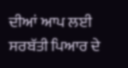ਦੀਆਂ ਆਪ ਲਈ ਸਰਬੱਤੀ ਪਿਆਰ ਦੇ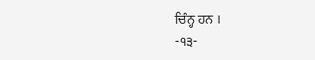ਚਿੰਨ੍ਹ ਹਨ ।
-੧੩-